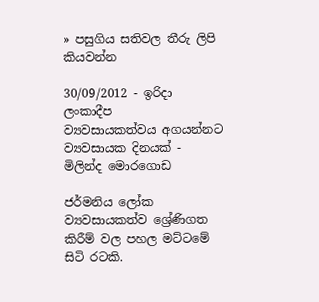» පසුගිය සතිවල තීරු ලිපි කියවන්න

30/09/2012 - ඉරිදා ලංකාදීප
ව්‍යවසායකත්වය අගයන්නට ව්‍යවසායක දිනයක් - මිලින්ද මොරගොඩ

ජර්මනිය ලෝක ව්‍යවසායකත්ව ශ්‍රේණිගත කිරීම් වල පහල මට්ටමේ සිටි රටකි.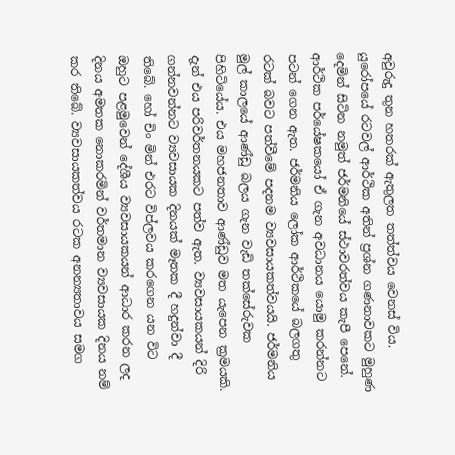අවුරුදු තුන හතරක් ඇතුලත තත්ත්වය වෙනස් විය. යුරෝපයේ රටවල් ආර්ථික අතින් ප්‍රශ්න ගණනාවකට මුහුණ දෙමින් සිටින නමුත් ජර්මනියේ ස්ථාවරත්වය කැපී පෙනේ. ආර්ථික පර්යේෂකයෝ ඒ ගැන අවධානය යොමු කරන්නට පටන් ගෙන ඇත. ජර්මනිය ලෝක ආර්ථිකයේ බලගතු රටක් බවට පත්වීමේ පදනම ව්‍යවසායකත්වයයි. ජර්මනිය මුල් කාලයේ ආණ්ඩු බලය ගැන වැඩි තක්සේරුවක පිහිටියේය. එය මහජනතාව ආණ්ඩුව මත යැපෙන ක්‍රමයකි. දැන් එය පරිවර්තනයකට පත්ව ඇත. ව්‍යවසායකයන් දිරි ගන්නවන්නට ව්‍යවසායක දිනයක් මෑතක දී හදුන්වා දී තිබේ. හෝ චිං මින් එරට විප්ලවය කරගෙන යන විට ඔහුට පළමුවෙන් දේශීය ව්‍යවසායකයන් ආධාර කරන ලද දිනය අමතක නොකරමින් වර්තමාන ව්‍යවසායක දිනය නම් කර තිබේ. ව්‍යවසායකත්වය රටක අනන්‍යතාවය සමග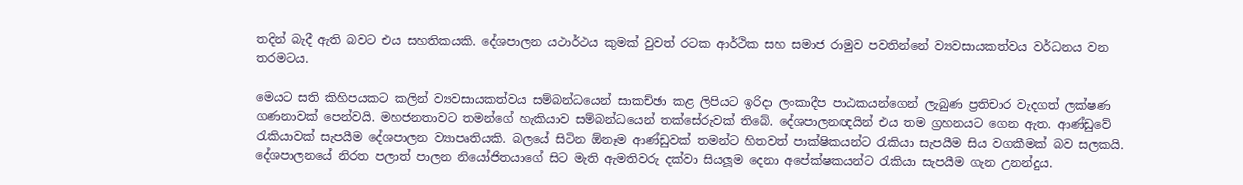තදින් බැදී ඇති බවට එය සහතිකයකි. දේශපාලන යථාර්ථය කුමක් වුවත් රටක ආර්ථික සහ සමාජ රාමුව පවතින්නේ ව්‍යවසායකත්වය වර්ධනය වන තරමටය.

මෙයට සති කිහිපයකට කලින් ව්‍යවසායකත්වය සම්බන්ධයෙන් සාකච්ඡා කළ ලිපියට ඉරිදා ලංකාදීප පාඨකයන්ගෙන් ලැබුණ ප්‍රතිචාර වැදගත් ලක්ෂණ ගණනාවක් පෙන්වයි. මහජනතාවට තමන්ගේ හැකියාව සම්බන්ධයෙන් තක්සේරුවක් තිබේ. දේශපාලනඥයින් එය තම ග්‍රහනයට ගෙන ඇත. ආණ්ඩුවේ රැකියාවක් සැපයීම දේශපාලන ව්‍යාපෘතියකි. බලයේ සිටින ඕනෑම ආණ්ඩුවක් තමන්ට හිතවත් පාක්ෂිකයන්ට රැකියා සැපයීම සිය වගකීමක් බව සලකයි. දේශපාලනයේ නිරත පලාත් පාලන නියෝජිතයාගේ සිට මැති ඇමතිවරු දක්වා සියලූම දෙනා අපේක්ෂකයන්ට රැකියා සැපයීම ගැන උනන්දුය.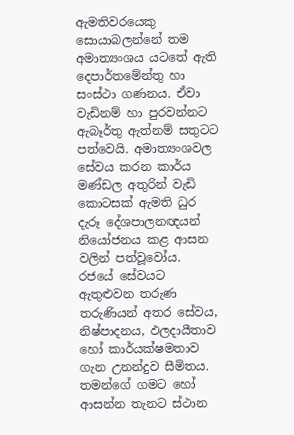ඇමතිවරයෙකු සොයාබලන්නේ තම අමාත්‍යංශය යටතේ ඇති දෙපාර්තමේන්තු හා සංස්ථා ගණනය. ඒවා වැඩිනම් හා පුරවන්නට ඇබෑර්තු ඇත්නම් සතුටට පත්වෙයි. අමාත්‍යංශවල සේවය කරන කාර්ය මණ්ඩල අතුරින් වැඩි කොටසක් ඇමති ධුර දැරූ දේශපාලනඥයන් නියෝජනය කළ ආසන වලින් පත්වූවෝය. රජයේ සේවයට ඇතුළුවන තරුණ තරුණියන් අතර සේවය, නිෂ්පාදනය, ඵලදායීතාව හෝ කාර්යක්ෂමතාව ගැන උනන්දුව සීමිතය. තමන්ගේ ගමට හෝ ආසන්න තැනට ස්ථාන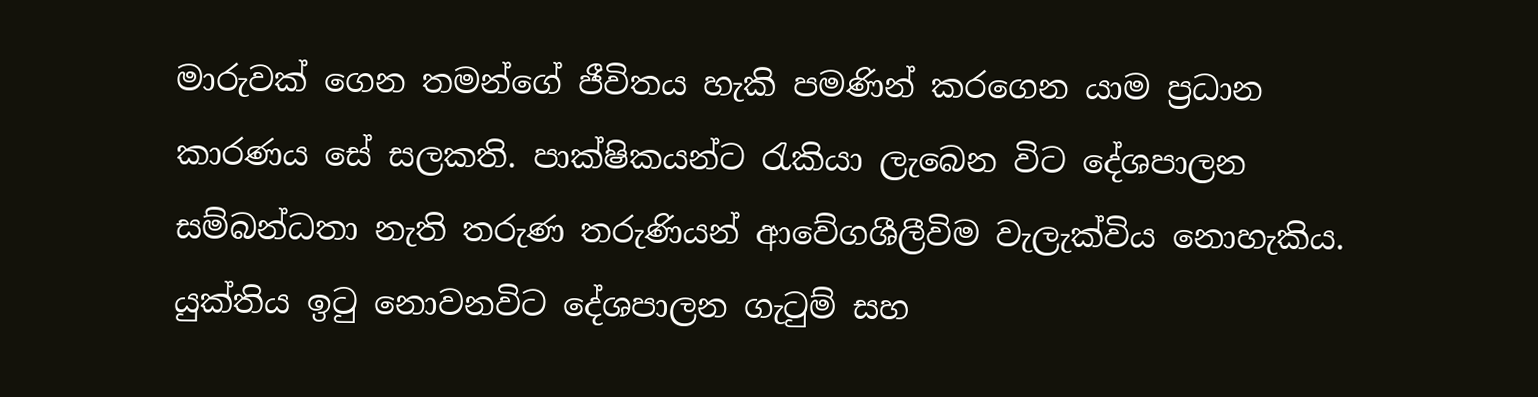මාරුවක් ගෙන තමන්ගේ ජීවිතය හැකි පමණින් කරගෙන යාම ප්‍රධාන කාරණය සේ සලකති. පාක්ෂිකයන්ට රැකියා ලැබෙන විට දේශපාලන සම්බන්ධතා නැති තරුණ තරුණියන් ආවේගශීලීවිම වැලැක්විය නොහැකිය. යුක්තිය ඉටු නොවනවිට දේශපාලන ගැටුම් සහ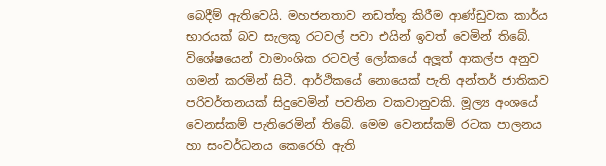බෙදීම් ඇතිවෙයි. මහජනතාව නඩත්තු කිරීම ආණ්ඩුවක කාර්ය භාරයක් බව සැලකූ රටවල් පවා එයින් ඉවත් වෙමින් තිබේ. විශේෂයෙන් වාමාංශික රටවල් ලෝකයේ අලූත් ආකල්ප අනුව ගමන් කරමින් සිටී. ආර්ථිකයේ නොයෙක් පැති අන්තර් ජාතිකව පරිවර්තනයක් සිදුවෙමින් පවතින වකවානුවකි. මූල්‍ය අංශයේ වෙනස්කම් පැතිරෙමින් තිබේ. මෙම වෙනස්කම් රටක පාලනය හා සංවර්ධනය කෙරෙහි ඇති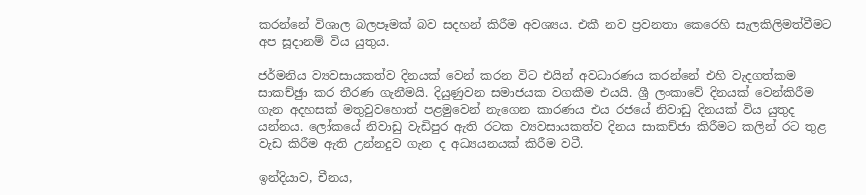කරන්නේ විශාල බලපෑමක් බව සදහන් කිරීම අවශ්‍යය. එකී නව ප්‍රවනතා කෙරෙහි සැලකිලිමත්වීමට අප සූදානම් විය යුතුය.

ජර්මනිය ව්‍යවසායකත්ව දිනයක් වෙන් කරන විට එයින් අවධාරණය කරන්නේ එහි වැදගත්කම සාකච්ඡුා කර තීරණ ගැනීමයි. දියුණුවන සමාජයක වගකීම එයයි. ශ්‍රී ලංකාවේ දිනයක් වෙන්කිරීම ගැන අදහසක් මතුවුවහොත් පළමුවෙන් නැගෙන කාරණය එය රජයේ නිවාඩු දිනයක් විය යුතුද යන්නය. ලෝකයේ නිවාඩු වැඩිපුර ඇති රටක ව්‍යවසායකත්ව දිනය සාකච්ජා කිරීමට කලින් රට තුළ වැඩ කිරීම ඇති උන්නදුව ගැන ද අධ්‍යයනයක් කිරීම වටී.

ඉන්දියාව, චීනය,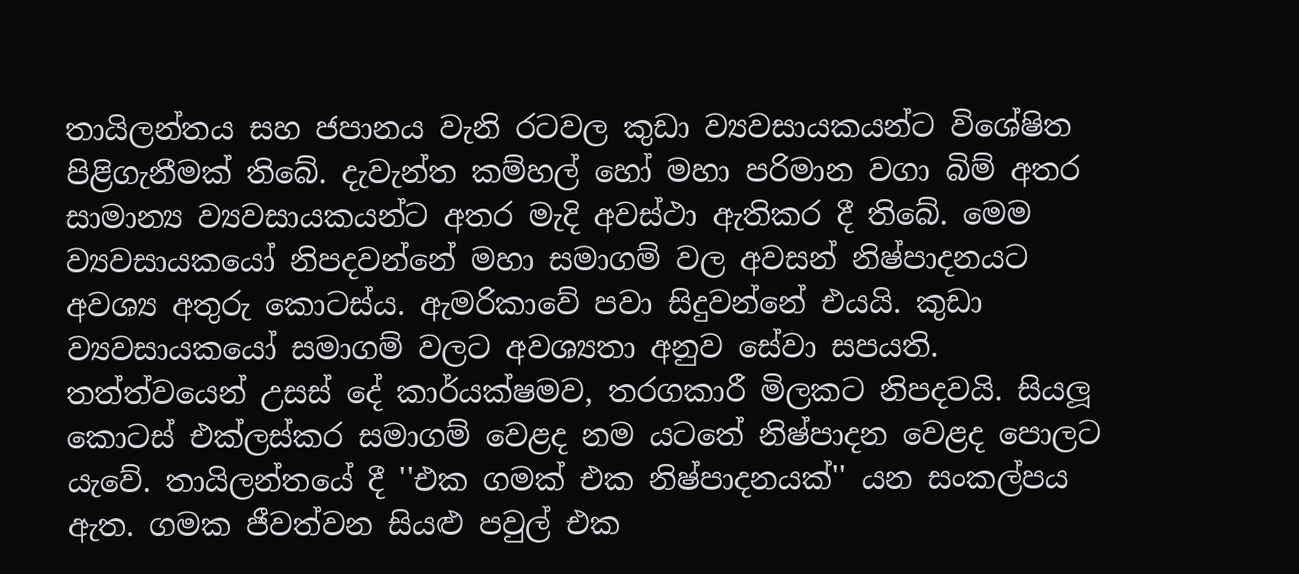තායිලන්තය සහ ජපානය වැනි රටවල කුඩා ව්‍යවසායකයන්ට විශේෂිත පිළිගැනීමක් තිබේ. දැවැන්ත කම්හල් හෝ මහා පරිමාන වගා බිම් අතර සාමාන්‍ය ව්‍යවසායකයන්ට අතර මැදි අවස්ථා ඇතිකර දී තිබේ. මෙම ව්‍යවසායකයෝ නිපදවන්නේ මහා සමාගම් වල අවසන් නිෂ්පාදනයට අවශ්‍ය අතුරු කොටස්ය. ඇමරිකාවේ පවා සිදුවන්නේ එයයි. කුඩා ව්‍යවසායකයෝ සමාගම් වලට අවශ්‍යතා අනුව සේවා සපයති. තත්ත්වයෙන් උසස් දේ කාර්යක්ෂමව, තරගකාරී මිලකට නිපදවයි. සියලූ කොටස් එක්ලස්කර සමාගම් වෙළද නම යටතේ නිෂ්පාදන වෙළද පොලට යැවේ. තායිලන්තයේ දී ''එක ගමක් එක නිෂ්පාදනයක්'' යන සංකල්පය ඇත. ගමක ජීවත්වන සියළු පවුල් එක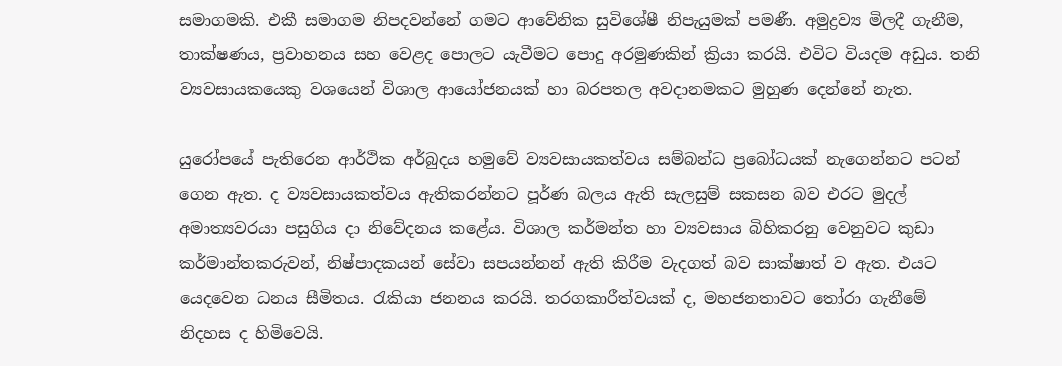සමාගමකි. එකී සමාගම නිපදවන්නේ ගමට ආවේනික සුවිශේෂී නිපැයුමක් පමණී. අමුද්‍රව්‍ය මිලදී ගැනීම, තාක්ෂණය, ප්‍රවාහනය සහ වෙළද පොලට යැවීමට පොදු අරමුණකින් ක්‍රියා කරයි. එවිට වියදම අඩුය. තනි ව්‍යවසායකයෙකු වශයෙන් විශාල ආයෝජනයක් හා බරපතල අවදානමකට මුහුණ දෙන්නේ නැත.

යුරෝපයේ පැතිරෙන ආර්ථික අර්බුදය හමුවේ ව්‍යවසායකත්වය සම්බන්ධ ප්‍රබෝධයක් නැගෙන්නට පටන් ගෙන ඇත. ද ව්‍යවසායකත්වය ඇතිකරන්නට පූර්ණ බලය ඇති සැලසුම් සකසන බව එරට මුදල් අමාත්‍යවරයා පසුගිය දා නිවේදනය කළේය. විශාල කර්මන්ත හා ව්‍යවසාය බිහිකරනු වෙනුවට කුඩා කර්මාන්තකරුවන්, නිෂ්පාදකයන් සේවා සපයන්නන් ඇති කිරීම වැදගත් බව සාක්ෂාත් ව ඇත. එයට යෙදවෙන ධනය සීමිතය. රැකියා ජනනය කරයි. තරගකාරීත්වයක් ද, මහජනතාවට තෝරා ගැනීමේ නිදහස ද හිමිවෙයි.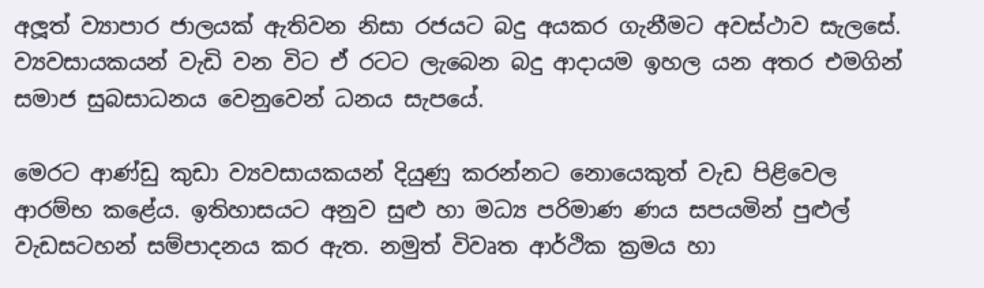අලූත් ව්‍යාපාර ජාලයක් ඇතිවන නිසා රජයට බදු අයකර ගැනීමට අවස්ථාව සැලසේ. ව්‍යවසායකයන් වැඩි වන විට ඒ රටට ලැබෙන බදු ආදායම ඉහල යන අතර එමගින් සමාජ සුබසාධනය වෙනුවෙන් ධනය සැපයේ.

මෙරට ආණ්ඩු කුඩා ව්‍යවසායකයන් දියුණු කරන්නට නොයෙකුත් වැඩ පිළිවෙල ආරම්භ කළේය. ඉතිහාසයට අනුව සුළු හා මධ්‍ය පරිමාණ ණය සපයමින් පුළුල් වැඩසටහන් සම්පාදනය කර ඇත. නමුත් විවෘත ආර්ථික ක්‍රමය හා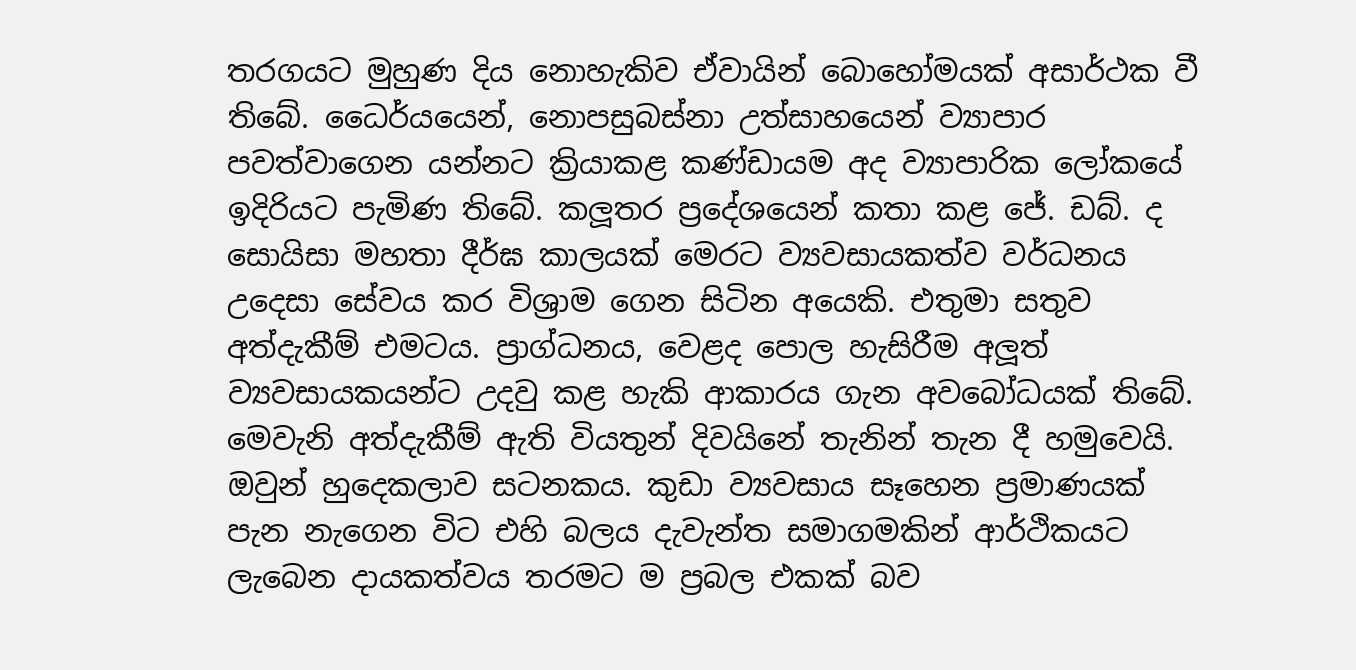තරගයට මුහුණ දිය නොහැකිව ඒවායින් බොහෝමයක් අසාර්ථක වී තිබේ. ධෛර්යයෙන්, නොපසුබස්නා උත්සාහයෙන් ව්‍යාපාර පවත්වාගෙන යන්නට ක්‍රියාකළ කණ්ඩායම අද ව්‍යාපාරික ලෝකයේ ඉදිරියට පැමිණ තිබේ. කලූතර ප්‍රදේශයෙන් කතා කළ ජේ. ඩබ්. ද සොයිසා මහතා දීර්ඝ කාලයක් මෙරට ව්‍යවසායකත්ව වර්ධනය උදෙසා සේවය කර විශ්‍රාම ගෙන සිටින අයෙකි. එතුමා සතුව අත්දැකීම් එමටය. ප්‍රාග්ධනය, වෙළද පොල හැසිරීම අලූත් ව්‍යවසායකයන්ට උදවු කළ හැකි ආකාරය ගැන අවබෝධයක් තිබේ. මෙවැනි අත්දැකීම් ඇති වියතුන් දිවයිනේ තැනින් තැන දී හමුවෙයි. ඔවුන් හුදෙකලාව සටනකය. කුඩා ව්‍යවසාය සෑහෙන ප්‍රමාණයක් පැන නැගෙන විට එහි බලය දැවැන්ත සමාගමකින් ආර්ථිකයට ලැබෙන දායකත්වය තරමට ම ප්‍රබල එකක් බව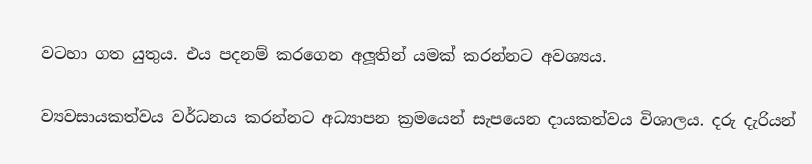වටහා ගත යුතුය. එය පදනම් කරගෙන අලූතින් යමක් කරන්නට අවශ්‍යය.

ව්‍යවසායකත්වය වර්ධනය කරන්නට අධ්‍යාපන ක්‍රමයෙන් සැපයෙන දායකත්වය විශාලය. දරු දැරියන්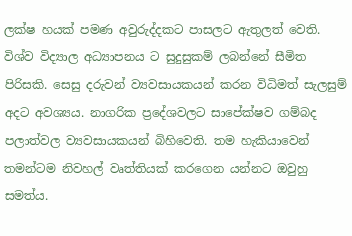ලක්ෂ හයක් පමණ අවුරුද්දකට පාසලට ඇතුලත් වෙති. විශ්ව විද්‍යාල අධ්‍යාපනය ට සුදුසුකම් ලබන්නේ සීමිත පිරිසකි. සෙසු දරුවන් ව්‍යවසායකයන් කරන විධිමත් සැලසුම් අදට අවශ්‍යය. නාගරික ප්‍රදේශවලට සාපේක්ෂව ගම්බද පලාත්වල ව්‍යවසායකයන් බිහිවෙති. තම හැකියාවෙන් තමන්ටම නිවහල් වෘත්තියක් කරගෙන යන්නට ඔවුහු සමත්ය.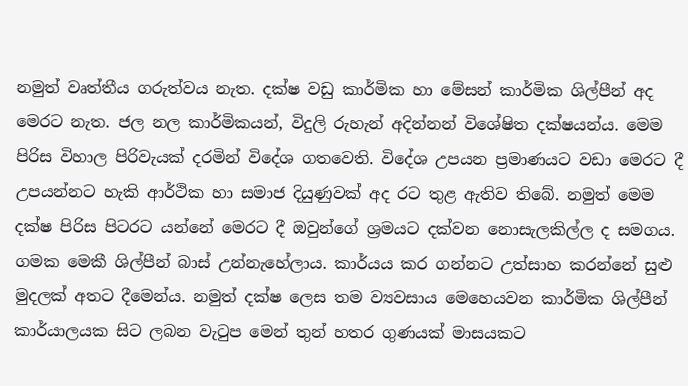නමුත් වෘත්තීය ගරුත්වය නැත. දක්ෂ වඩු කාර්මික හා මේසන් කාර්මික ශිල්පීන් අද මෙරට නැත. ජල නල කාර්මිකයන්, විදුලි රුහැන් අදින්නන් විශේෂිත දක්ෂයන්ය. මෙම පිරිස විහාල පිරිවැයක් දරමින් විදේශ ගතවෙති. විදේශ උපයන ප්‍රමාණයට වඩා මෙරට දී උපයන්නට හැකි ආර්ථික හා සමාජ දියුණුවක් අද රට තුළ ඇතිව තිබේ. නමුත් මෙම දක්ෂ පිරිස පිටරට යන්නේ මෙරට දී ඔවුන්ගේ ශ්‍රමයට දක්වන නොසැලකිල්ල ද සමගය. ගමක මෙකී ශිල්පීන් බාස් උන්නැහේලාය. කාර්යය කර ගන්නට උත්සාහ කරන්නේ සුළු මුදලක් අතට දීමෙන්ය. නමුත් දක්ෂ ලෙස තම ව්‍යවසාය මෙහෙයවන කාර්මික ශිල්පීන් කාර්යාලයක සිට ලබන වැටුප මෙන් තුන් හතර ගුණයක් මාසයකට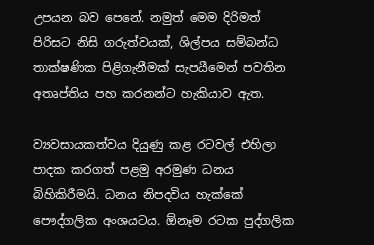උපයන බව පෙනේ. නමුත් මෙම දිරිමත් පිරිසට නිසි ගරුත්වයක්, ශිල්පය සම්බන්ධ තාක්ෂණික පිළිගැනීමක් සැපයීමෙන් පවතින අතෘප්තිය පහ කරනන්ට හැකියාව ඇත.

ව්‍යවසායකත්වය දියුණු කළ රටවල් එහිලා පාදක කරගත් පළමු අරමුණ ධනය බිහිකිරීමයි. ධනය නිපදවිය හැක්කේ පෞද්ගලික අංශයටය. ඕනෑම රටක පුද්ගලික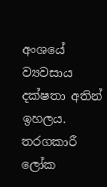අංශයේ ව්‍යවසාය දක්ෂතා අතින් ඉහලය. තරගකාරී ලෝක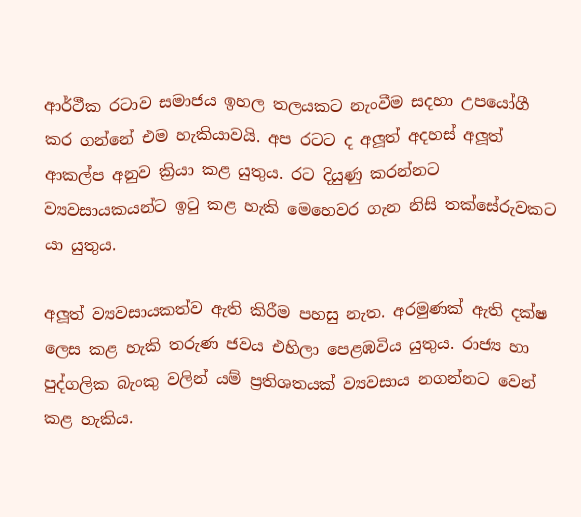ආර්ථීක රටාව සමාජය ඉහල තලයකට නැංවීම සදහා උපයෝගී කර ගන්නේ එම හැකියාවයි. අප රටට ද අලූත් අදහස් අලූත් ආකල්ප අනුව ක්‍රියා කළ යුතුය. රට දියුණු කරන්නට ව්‍යවසායකයන්ට ඉටු කළ හැකි මෙහෙවර ගැන නිසි තක්සේරුවකට යා යුතුය.

අලූත් ව්‍යවසායකත්ව ඇති කිරීම පහසු නැත. අරමුණක් ඇති දක්ෂ ලෙස කළ හැකි තරුණ ජවය එහිලා පෙළඹවිය යුතුය. රාජ්‍ය හා පුද්ගලික බැංකු වලින් යම් ප්‍රතිශතයක් ව්‍යවසාය නගන්නට වෙන් කළ හැකිය.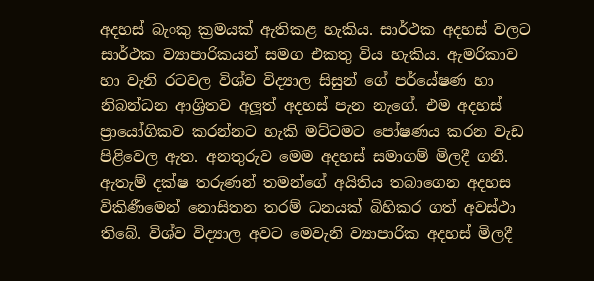අදහස් බැංකු ක්‍රමයක් ඇතිකළ හැකිය. සාර්ථක අදහස් වලට සාර්ථක ව්‍යාපාරිකයන් සමග එකතු විය හැකිය. ඇමරිකාව හා වැනි රටවල විශ්ව විද්‍යාල සිසුන් ගේ පර්යේෂණ හා නිබන්ධන ආශ්‍රිතව අලූත් අදහස් පැන නැගේ. එම අදහස් ප්‍රායෝගිකව කරන්නට හැකි මට්ටමට පෝෂණය කරන වැඩ පිළිවෙල ඇත. අනතුරුව මෙම අදහස් සමාගම් මිලදී ගනී. ඇතැම් දක්ෂ තරුණන් තමන්ගේ අයිතිය තබාගෙන අදහස විකිණීමෙන් නොසිතන තරම් ධනයක් බිහිකර ගත් අවස්ථා තිබේ. විශ්ව විද්‍යාල අවට මෙවැනි ව්‍යාපාරික අදහස් මිලදී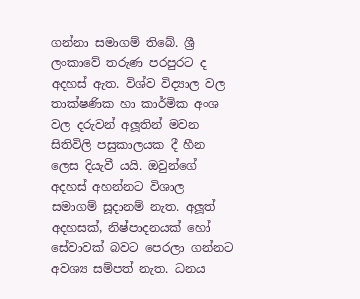ගන්නා සමාගම් තිබේ. ශ්‍රී ලංකාවේ තරුණ පරපුරට ද අදහස් ඇත. විශ්ව විද්‍යාල වල තාක්ෂණික හා කාර්මික අංශ වල දරුවන් අලූතින් මවන සිතිවිලි පසුකාලයක දී හීන ලෙස දියැවී යයි. ඔවුන්ගේ අදහස් අහන්නට විශාල සමාගම් සූදානම් නැත. අලූත් අදහසක්, නිෂ්පාදනයක් හෝ සේවාවක් බවට පෙරලා ගන්නට අවශ්‍ය සම්පත් නැත. ධනය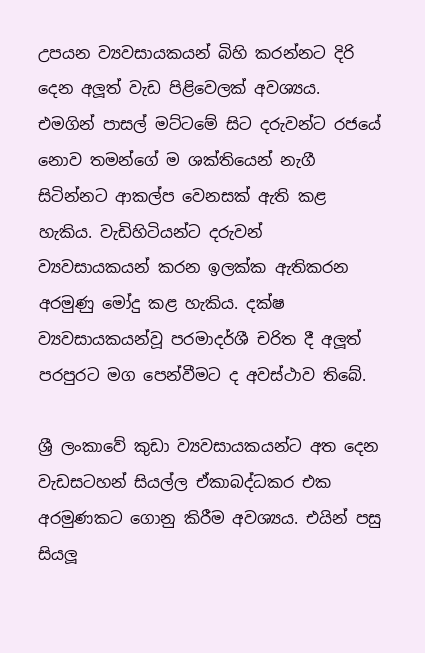උපයන ව්‍යවසායකයන් බිහි කරන්නට දිරි දෙන අලූත් වැඩ පිළිවෙලක් අවශ්‍යය. එමගින් පාසල් මට්ටමේ සිට දරුවන්ට රජයේ නොව තමන්ගේ ම ශක්තියෙන් නැගී සිටින්නට ආකල්ප වෙනසක් ඇති කළ හැකිය. වැඩිහිටියන්ට දරුවන් ව්‍යවසායකයන් කරන ඉලක්ක ඇතිකරන අරමුණු මෝදු කළ හැකිය. දක්ෂ ව්‍යවසායකයන්වූ පරමාදර්ශී චරිත දී අලූත් පරපුරට මග පෙන්වීමට ද අවස්ථාව තිබේ.

ශ්‍රී ලංකාවේ කුඩා ව්‍යවසායකයන්ට අත දෙන වැඩසටහන් සියල්ල ඒකාබද්ධකර එක අරමුණකට ගොනු කිරීම අවශ්‍යය. එයින් පසු සියලූ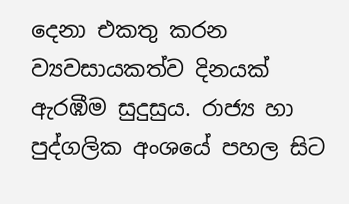දෙනා එකතු කරන ව්‍යවසායකත්ව දිනයක් ඇරඹීම සුදුසුය. රාජ්‍ය හා පුද්ගලික අංශයේ පහල සිට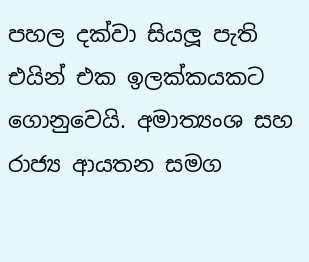පහල දක්වා සියලූ පැති එයින් එක ඉලක්කයකට ගොනුවෙයි. අමාත්‍යංශ සහ රාජ්‍ය ආයතන සමග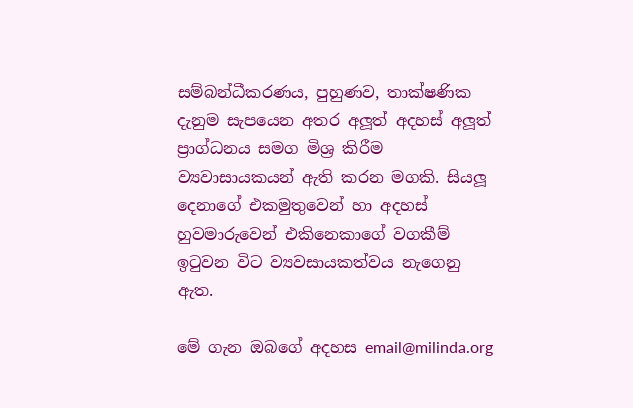සම්බන්ධීකරණය, පුහුණව, තාක්ෂණික දැනුම සැපයෙන අතර අලූත් අදහස් අලූත් ප්‍රාග්ධනය සමග මිශ්‍ර කිරීම ව්‍යවාසායකයන් ඇති කරන මගකි. සියලූ දෙනාගේ එකමුතුවෙන් හා අදහස් හුවමාරුවෙන් එකිනෙකාගේ වගකීම් ඉටුවන විට ව්‍යවසායකත්වය නැගෙනු ඇත.

මේ ගැන ඔබගේ අදහස email@milinda.org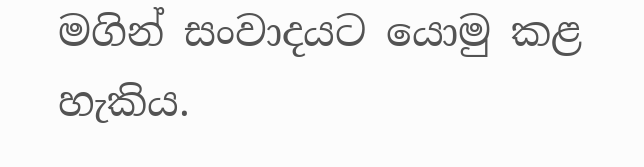මගින් සංවාදයට යොමු කළ හැකිය.